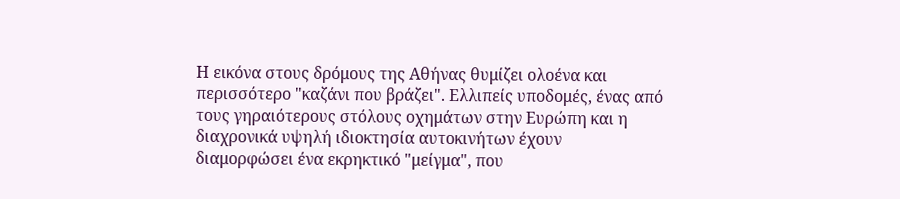Η εικόνα στους δρόμους της Αθήνας θυμίζει ολοένα και περισσότερο "καζάνι που βράζει". Ελλιπείς υποδομές, ένας από τους γηραιότερους στόλους οχημάτων στην Ευρώπη και η διαχρονικά υψηλή ιδιοκτησία αυτοκινήτων έχουν διαμορφώσει ένα εκρηκτικό "μείγμα", που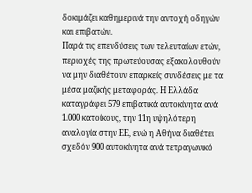δοκιμάζει καθημερινά την αντοχή οδηγών και επιβατών.
Παρά τις επενδύσεις των τελευταίων ετών, περιοχές της πρωτεύουσας εξακολουθούν να μην διαθέτουν επαρκείς συνδέσεις με τα μέσα μαζικής μεταφοράς. Η Ελλάδα καταγράφει 579 επιβατικά αυτοκίνητα ανά 1.000 κατοίκους, την 11η υψηλότερη αναλογία στην ΕΕ, ενώ η Αθήνα διαθέτει σχεδόν 900 αυτοκίνητα ανά τετραγωνικό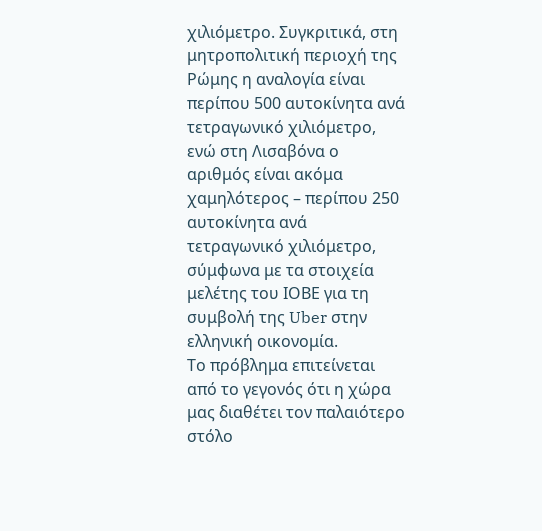χιλιόμετρο. Συγκριτικά, στη μητροπολιτική περιοχή της Ρώμης η αναλογία είναι περίπου 500 αυτοκίνητα ανά τετραγωνικό χιλιόμετρο, ενώ στη Λισαβόνα ο αριθμός είναι ακόμα χαμηλότερος – περίπου 250 αυτοκίνητα ανά τετραγωνικό χιλιόμετρο, σύμφωνα με τα στοιχεία μελέτης του ΙΟΒΕ για τη συμβολή της Uber στην ελληνική οικονομία.
Το πρόβλημα επιτείνεται από το γεγονός ότι η χώρα μας διαθέτει τον παλαιότερο στόλο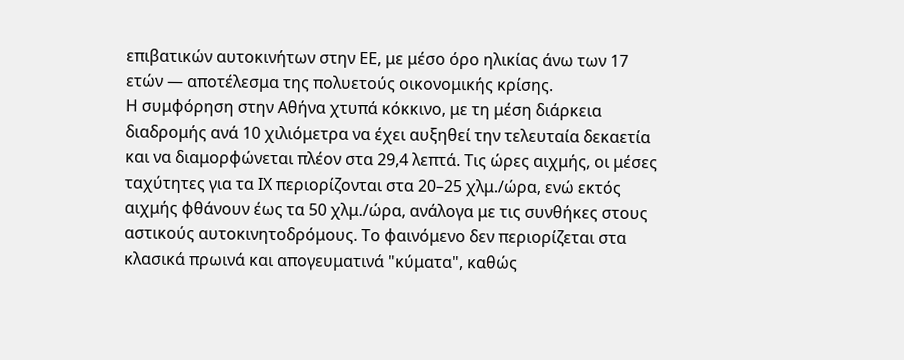επιβατικών αυτοκινήτων στην ΕΕ, με μέσο όρο ηλικίας άνω των 17 ετών — αποτέλεσμα της πολυετούς οικονομικής κρίσης.
Η συμφόρηση στην Αθήνα χτυπά κόκκινο, με τη μέση διάρκεια διαδρομής ανά 10 χιλιόμετρα να έχει αυξηθεί την τελευταία δεκαετία και να διαμορφώνεται πλέον στα 29,4 λεπτά. Τις ώρες αιχμής, οι μέσες ταχύτητες για τα ΙΧ περιορίζονται στα 20–25 χλμ./ώρα, ενώ εκτός αιχμής φθάνουν έως τα 50 χλμ./ώρα, ανάλογα με τις συνθήκες στους αστικούς αυτοκινητοδρόμους. Το φαινόμενο δεν περιορίζεται στα κλασικά πρωινά και απογευματινά "κύματα", καθώς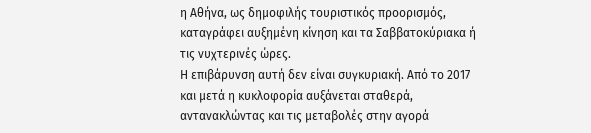η Αθήνα, ως δημοφιλής τουριστικός προορισμός, καταγράφει αυξημένη κίνηση και τα Σαββατοκύριακα ή τις νυχτερινές ώρες.
Η επιβάρυνση αυτή δεν είναι συγκυριακή. Από το 2017 και μετά η κυκλοφορία αυξάνεται σταθερά, αντανακλώντας και τις μεταβολές στην αγορά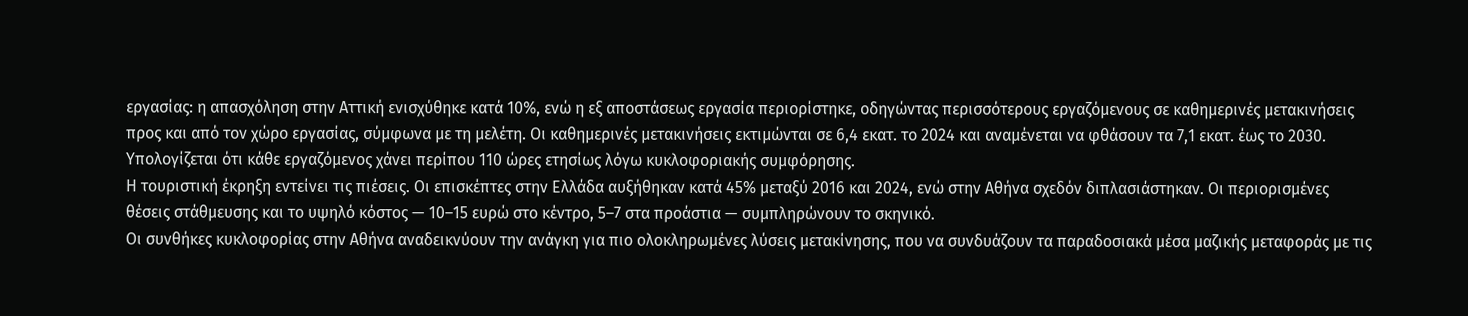εργασίας: η απασχόληση στην Αττική ενισχύθηκε κατά 10%, ενώ η εξ αποστάσεως εργασία περιορίστηκε, οδηγώντας περισσότερους εργαζόμενους σε καθημερινές μετακινήσεις προς και από τον χώρο εργασίας, σύμφωνα με τη μελέτη. Οι καθημερινές μετακινήσεις εκτιμώνται σε 6,4 εκατ. το 2024 και αναμένεται να φθάσουν τα 7,1 εκατ. έως το 2030. Υπολογίζεται ότι κάθε εργαζόμενος χάνει περίπου 110 ώρες ετησίως λόγω κυκλοφοριακής συμφόρησης.
Η τουριστική έκρηξη εντείνει τις πιέσεις. Οι επισκέπτες στην Ελλάδα αυξήθηκαν κατά 45% μεταξύ 2016 και 2024, ενώ στην Αθήνα σχεδόν διπλασιάστηκαν. Οι περιορισμένες θέσεις στάθμευσης και το υψηλό κόστος — 10–15 ευρώ στο κέντρο, 5–7 στα προάστια — συμπληρώνουν το σκηνικό.
Οι συνθήκες κυκλοφορίας στην Αθήνα αναδεικνύουν την ανάγκη για πιο ολοκληρωμένες λύσεις μετακίνησης, που να συνδυάζουν τα παραδοσιακά μέσα μαζικής μεταφοράς με τις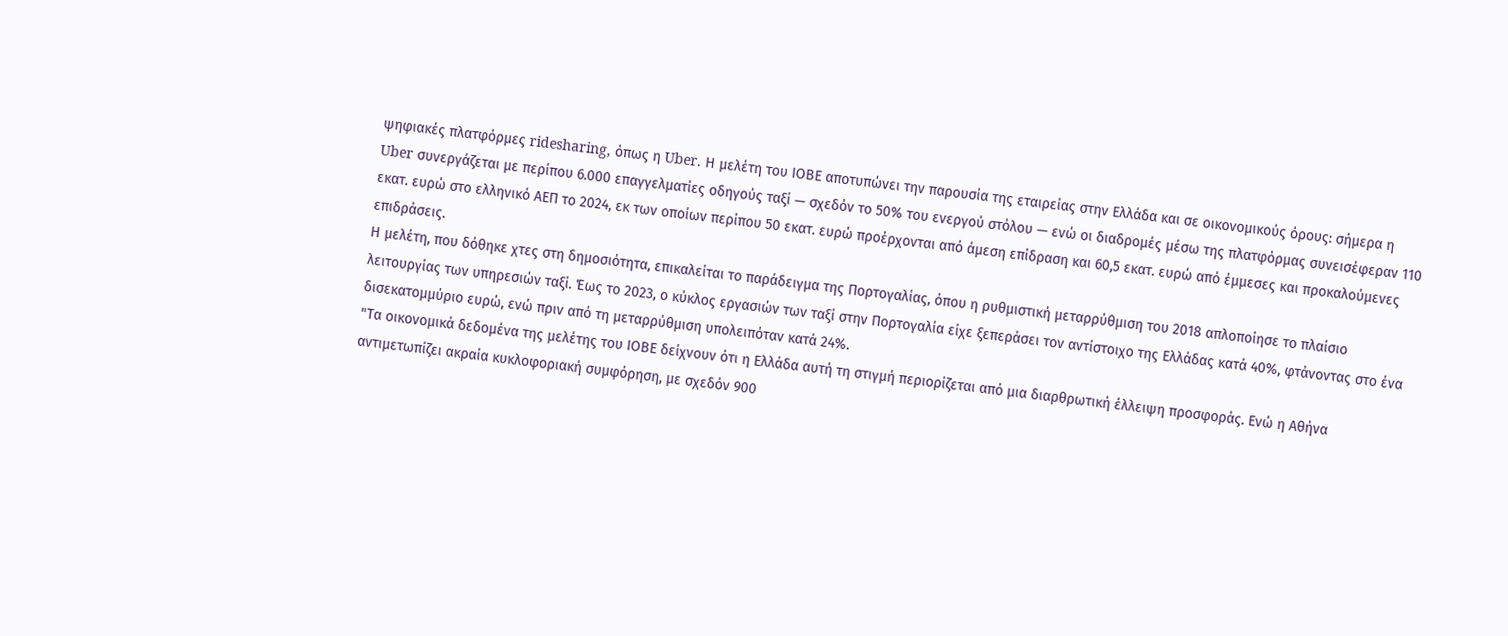ψηφιακές πλατφόρμες ridesharing, όπως η Uber. Η μελέτη του ΙΟΒΕ αποτυπώνει την παρουσία της εταιρείας στην Ελλάδα και σε οικονομικούς όρους: σήμερα η Uber συνεργάζεται με περίπου 6.000 επαγγελματίες οδηγούς ταξί — σχεδόν το 50% του ενεργού στόλου — ενώ οι διαδρομές μέσω της πλατφόρμας συνεισέφεραν 110 εκατ. ευρώ στο ελληνικό ΑΕΠ το 2024, εκ των οποίων περίπου 50 εκατ. ευρώ προέρχονται από άμεση επίδραση και 60,5 εκατ. ευρώ από έμμεσες και προκαλούμενες επιδράσεις.
Η μελέτη, που δόθηκε χτες στη δημοσιότητα, επικαλείται το παράδειγμα της Πορτογαλίας, όπου η ρυθμιστική μεταρρύθμιση του 2018 απλοποίησε το πλαίσιο λειτουργίας των υπηρεσιών ταξί. Έως το 2023, ο κύκλος εργασιών των ταξί στην Πορτογαλία είχε ξεπεράσει τον αντίστοιχο της Ελλάδας κατά 40%, φτάνοντας στο ένα δισεκατομμύριο ευρώ, ενώ πριν από τη μεταρρύθμιση υπολειπόταν κατά 24%.
"Τα οικονομικά δεδομένα της μελέτης του ΙΟΒΕ δείχνουν ότι η Ελλάδα αυτή τη στιγμή περιορίζεται από μια διαρθρωτική έλλειψη προσφοράς. Ενώ η Αθήνα αντιμετωπίζει ακραία κυκλοφοριακή συμφόρηση, με σχεδόν 900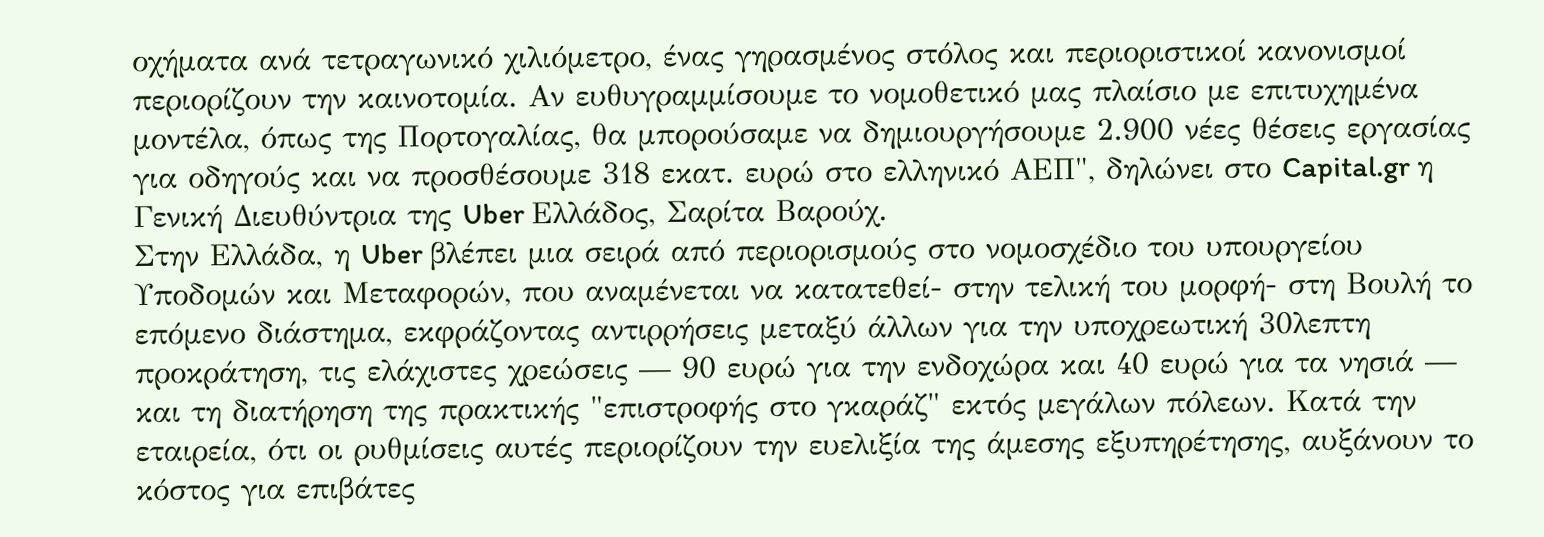οχήματα ανά τετραγωνικό χιλιόμετρο, ένας γηρασμένος στόλος και περιοριστικοί κανονισμοί περιορίζουν την καινοτομία. Αν ευθυγραμμίσουμε το νομοθετικό μας πλαίσιο με επιτυχημένα μοντέλα, όπως της Πορτογαλίας, θα μπορούσαμε να δημιουργήσουμε 2.900 νέες θέσεις εργασίας για οδηγούς και να προσθέσουμε 318 εκατ. ευρώ στο ελληνικό ΑΕΠ", δηλώνει στο Capital.gr η Γενική Διευθύντρια της Uber Ελλάδος, Σαρίτα Βαρούχ.
Στην Ελλάδα, η Uber βλέπει μια σειρά από περιορισμούς στο νομοσχέδιο του υπουργείου Υποδομών και Μεταφορών, που αναμένεται να κατατεθεί- στην τελική του μορφή- στη Βουλή το επόμενο διάστημα, εκφράζοντας αντιρρήσεις μεταξύ άλλων για την υποχρεωτική 30λεπτη προκράτηση, τις ελάχιστες χρεώσεις — 90 ευρώ για την ενδοχώρα και 40 ευρώ για τα νησιά — και τη διατήρηση της πρακτικής "επιστροφής στο γκαράζ" εκτός μεγάλων πόλεων. Κατά την εταιρεία, ότι οι ρυθμίσεις αυτές περιορίζουν την ευελιξία της άμεσης εξυπηρέτησης, αυξάνουν το κόστος για επιβάτες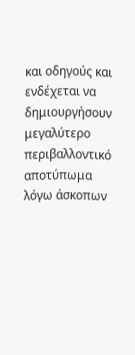και οδηγούς και ενδέχεται να δημιουργήσουν μεγαλύτερο περιβαλλοντικό αποτύπωμα λόγω άσκοπων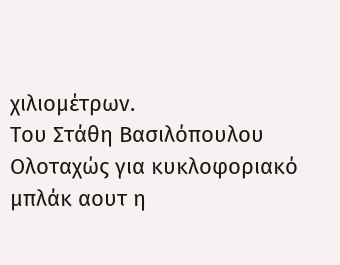χιλιομέτρων.
Του Στάθη Βασιλόπουλου
Ολοταχώς για κυκλοφοριακό μπλάκ αουτ η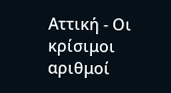Αττική - Οι κρίσιμοι αριθμοί